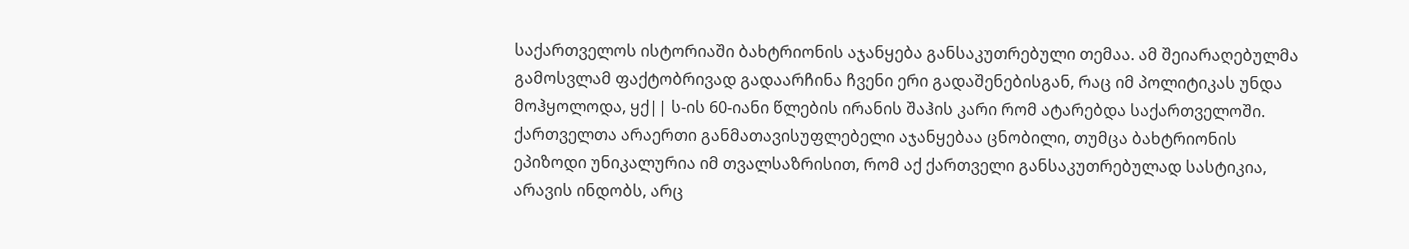საქართველოს ისტორიაში ბახტრიონის აჯანყება განსაკუთრებული თემაა. ამ შეიარაღებულმა გამოსვლამ ფაქტობრივად გადაარჩინა ჩვენი ერი გადაშენებისგან, რაც იმ პოლიტიკას უნდა მოჰყოლოდა, ყქ|| ს-ის 60-იანი წლების ირანის შაჰის კარი რომ ატარებდა საქართველოში.
ქართველთა არაერთი განმათავისუფლებელი აჯანყებაა ცნობილი, თუმცა ბახტრიონის ეპიზოდი უნიკალურია იმ თვალსაზრისით, რომ აქ ქართველი განსაკუთრებულად სასტიკია, არავის ინდობს, არც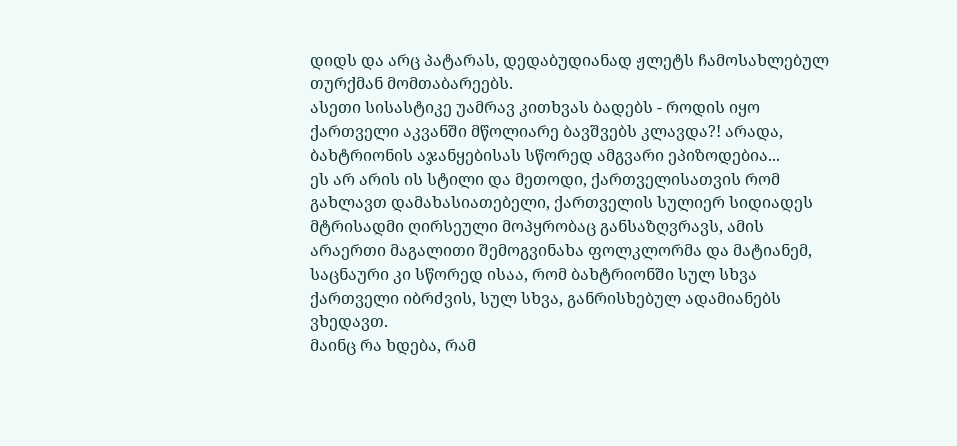დიდს და არც პატარას, დედაბუდიანად ჟლეტს ჩამოსახლებულ თურქმან მომთაბარეებს.
ასეთი სისასტიკე უამრავ კითხვას ბადებს - როდის იყო ქართველი აკვანში მწოლიარე ბავშვებს კლავდა?! არადა, ბახტრიონის აჯანყებისას სწორედ ამგვარი ეპიზოდებია...
ეს არ არის ის სტილი და მეთოდი, ქართველისათვის რომ გახლავთ დამახასიათებელი, ქართველის სულიერ სიდიადეს მტრისადმი ღირსეული მოპყრობაც განსაზღვრავს, ამის არაერთი მაგალითი შემოგვინახა ფოლკლორმა და მატიანემ, საცნაური კი სწორედ ისაა, რომ ბახტრიონში სულ სხვა ქართველი იბრძვის, სულ სხვა, განრისხებულ ადამიანებს ვხედავთ.
მაინც რა ხდება, რამ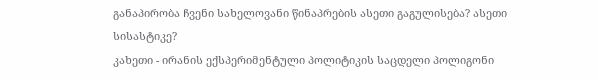განაპირობა ჩვენი სახელოვანი წინაპრების ასეთი გაგულისება? ასეთი სისასტიკე?
კახეთი - ირანის ექსპერიმენტული პოლიტიკის საცდელი პოლიგონი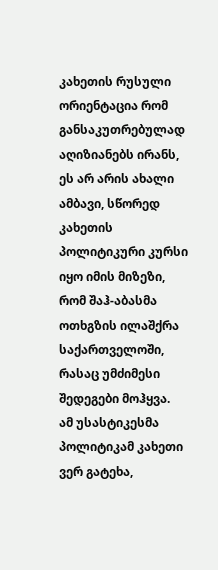კახეთის რუსული ორიენტაცია რომ განსაკუთრებულად აღიზიანებს ირანს, ეს არ არის ახალი ამბავი, სწორედ კახეთის პოლიტიკური კურსი იყო იმის მიზეზი, რომ შაჰ-აბასმა ოთხგზის ილაშქრა საქართველოში, რასაც უმძიმესი შედეგები მოჰყვა.
ამ უსასტიკესმა პოლიტიკამ კახეთი ვერ გატეხა,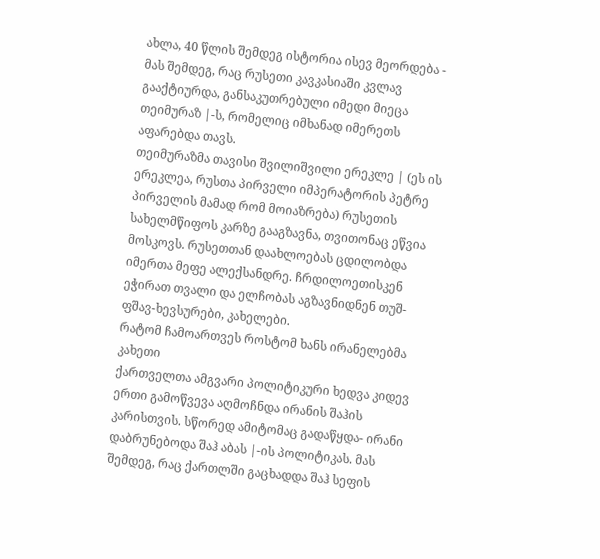ახლა, 40 წლის შემდეგ ისტორია ისევ მეორდება - მას შემდეგ, რაც რუსეთი კავკასიაში კვლავ გააქტიურდა, განსაკუთრებული იმედი მიეცა თეიმურაზ |-ს, რომელიც იმხანად იმერეთს აფარებდა თავს.
თეიმურაზმა თავისი შვილიშვილი ერეკლე | (ეს ის ერეკლეა, რუსთა პირველი იმპერატორის პეტრე პირველის მამად რომ მოიაზრება) რუსეთის სახელმწიფოს კარზე გააგზავნა, თვითონაც ეწვია მოსკოვს. რუსეთთან დაახლოებას ცდილობდა იმერთა მეფე ალექსანდრე. ჩრდილოეთისკენ ეჭირათ თვალი და ელჩობას აგზავნიდნენ თუშ-ფშავ-ხევსურები, კახელები.
რატომ ჩამოართვეს როსტომ ხანს ირანელებმა კახეთი
ქართველთა ამგვარი პოლიტიკური ხედვა კიდევ ერთი გამოწვევა აღმოჩნდა ირანის შაჰის კარისთვის. სწორედ ამიტომაც გადაწყდა- ირანი დაბრუნებოდა შაჰ აბას |-ის პოლიტიკას. მას შემდეგ, რაც ქართლში გაცხადდა შაჰ სეფის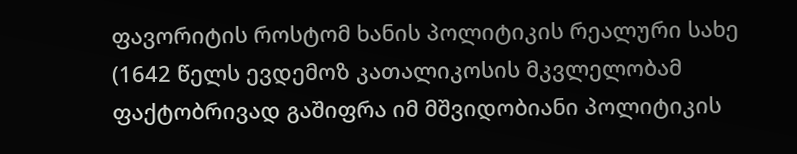ფავორიტის როსტომ ხანის პოლიტიკის რეალური სახე (1642 წელს ევდემოზ კათალიკოსის მკვლელობამ ფაქტობრივად გაშიფრა იმ მშვიდობიანი პოლიტიკის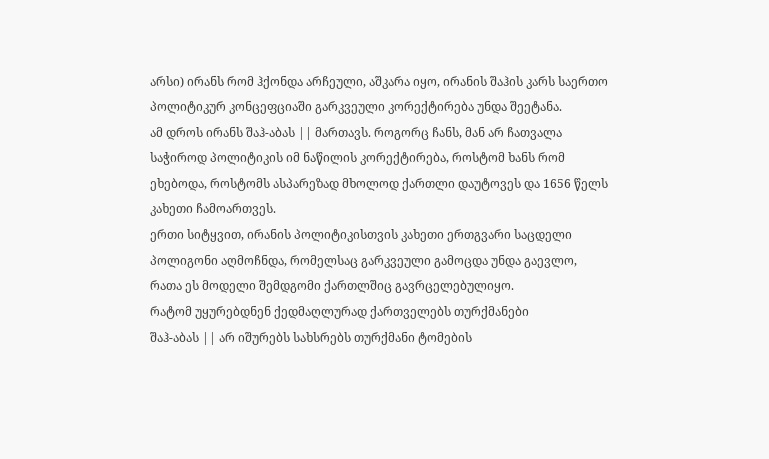არსი) ირანს რომ ჰქონდა არჩეული, აშკარა იყო, ირანის შაჰის კარს საერთო პოლიტიკურ კონცეფციაში გარკვეული კორექტირება უნდა შეეტანა.
ამ დროს ირანს შაჰ-აბას || მართავს. როგორც ჩანს, მან არ ჩათვალა საჭიროდ პოლიტიკის იმ ნაწილის კორექტირება, როსტომ ხანს რომ ეხებოდა, როსტომს ასპარეზად მხოლოდ ქართლი დაუტოვეს და 1656 წელს კახეთი ჩამოართვეს.
ერთი სიტყვით, ირანის პოლიტიკისთვის კახეთი ერთგვარი საცდელი პოლიგონი აღმოჩნდა, რომელსაც გარკვეული გამოცდა უნდა გაევლო, რათა ეს მოდელი შემდგომი ქართლშიც გავრცელებულიყო.
რატომ უყურებდნენ ქედმაღლურად ქართველებს თურქმანები
შაჰ-აბას || არ იშურებს სახსრებს თურქმანი ტომების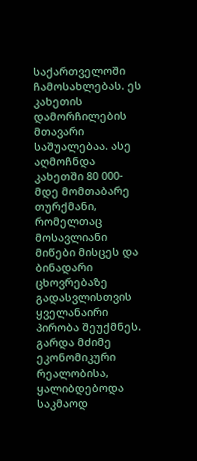საქართველოში ჩამოსახლებას. ეს კახეთის დამორჩილების მთავარი საშუალებაა. ასე აღმოჩნდა კახეთში 80 000-მდე მომთაბარე თურქმანი, რომელთაც მოსავლიანი მიწები მისცეს და ბინადარი ცხოვრებაზე გადასვლისთვის ყველანაირი პირობა შეუქმნეს.
გარდა მძიმე ეკონომიკური რეალობისა, ყალიბდებოდა საკმაოდ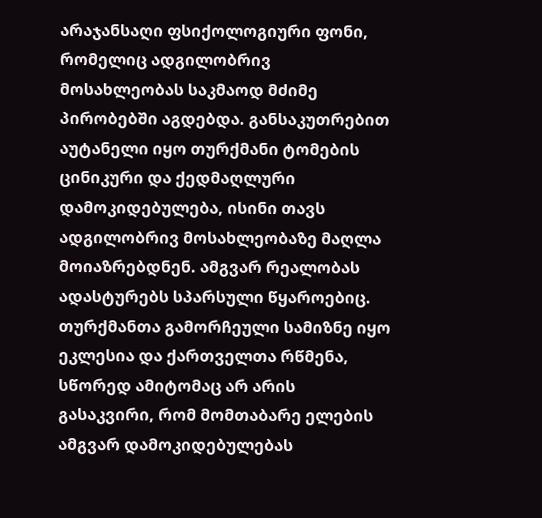არაჯანსაღი ფსიქოლოგიური ფონი, რომელიც ადგილობრივ მოსახლეობას საკმაოდ მძიმე პირობებში აგდებდა. განსაკუთრებით აუტანელი იყო თურქმანი ტომების ცინიკური და ქედმაღლური დამოკიდებულება, ისინი თავს ადგილობრივ მოსახლეობაზე მაღლა მოიაზრებდნენ. ამგვარ რეალობას ადასტურებს სპარსული წყაროებიც.
თურქმანთა გამორჩეული სამიზნე იყო ეკლესია და ქართველთა რწმენა, სწორედ ამიტომაც არ არის გასაკვირი, რომ მომთაბარე ელების ამგვარ დამოკიდებულებას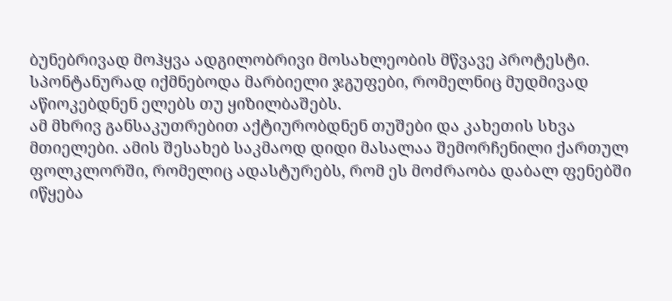ბუნებრივად მოჰყვა ადგილობრივი მოსახლეობის მწვავე პროტესტი. სპონტანურად იქმნებოდა მარბიელი ჯგუფები, რომელნიც მუდმივად აწიოკებდნენ ელებს თუ ყიზილბაშებს.
ამ მხრივ განსაკუთრებით აქტიურობდნენ თუშები და კახეთის სხვა მთიელები. ამის შესახებ საკმაოდ დიდი მასალაა შემორჩენილი ქართულ ფოლკლორში, რომელიც ადასტურებს, რომ ეს მოძრაობა დაბალ ფენებში იწყება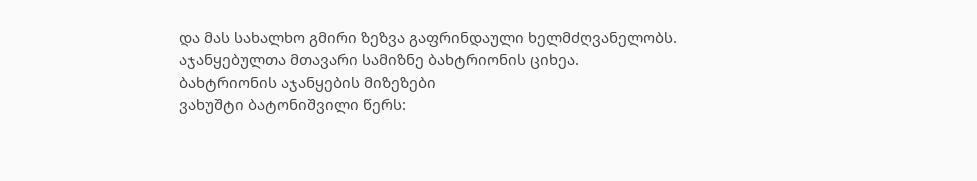და მას სახალხო გმირი ზეზვა გაფრინდაული ხელმძღვანელობს. აჯანყებულთა მთავარი სამიზნე ბახტრიონის ციხეა.
ბახტრიონის აჯანყების მიზეზები
ვახუშტი ბატონიშვილი წერს: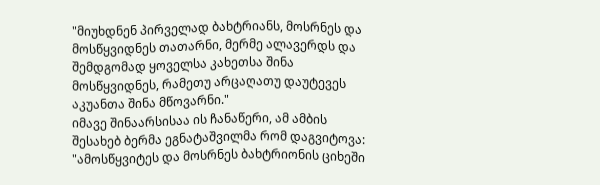"მიუხდნენ პირველად ბახტრიანს, მოსრნეს და მოსწყვიდნეს თათარნი, მერმე ალავერდს და შემდგომად ყოველსა კახეთსა შინა მოსწყვიდნეს, რამეთუ არცაღათუ დაუტევეს აკუანთა შინა მწოვარნი."
იმავე შინაარსისაა ის ჩანაწერი, ამ ამბის შესახებ ბერმა ეგნატაშვილმა რომ დაგვიტოვა: "ამოსწყვიტეს და მოსრნეს ბახტრიონის ციხეში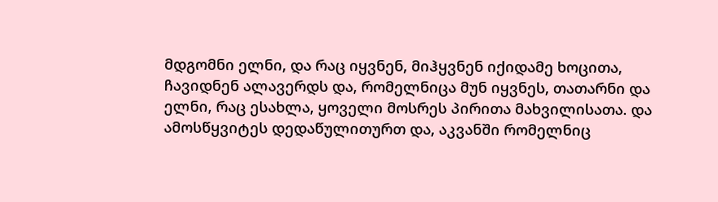მდგომნი ელნი, და რაც იყვნენ, მიჰყვნენ იქიდამე ხოცითა, ჩავიდნენ ალავერდს და, რომელნიცა მუნ იყვნეს, თათარნი და ელნი, რაც ესახლა, ყოველი მოსრეს პირითა მახვილისათა. და ამოსწყვიტეს დედაწულითურთ და, აკვანში რომელნიც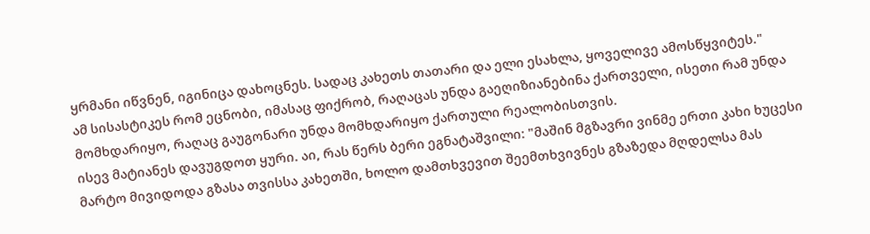ყრმანი იწვნენ, იგინიცა დახოცნეს. სადაც კახეთს თათარი და ელი ესახლა, ყოველივე ამოსწყვიტეს."
ამ სისასტიკეს რომ ეცნობი, იმასაც ფიქრობ, რაღაცას უნდა გაეღიზიანებინა ქართველი, ისეთი რამ უნდა მომხდარიყო, რაღაც გაუგონარი უნდა მომხდარიყო ქართული რეალობისთვის.
ისევ მატიანეს დავუგდოთ ყური. აი, რას წერს ბერი ეგნატაშვილი: "მაშინ მგზავრი ვინმე ერთი კახი ხუცესი მარტო მივიდოდა გზასა თვისსა კახეთში, ხოლო დამთხვევით შეემთხვივნეს გზაზედა მღდელსა მას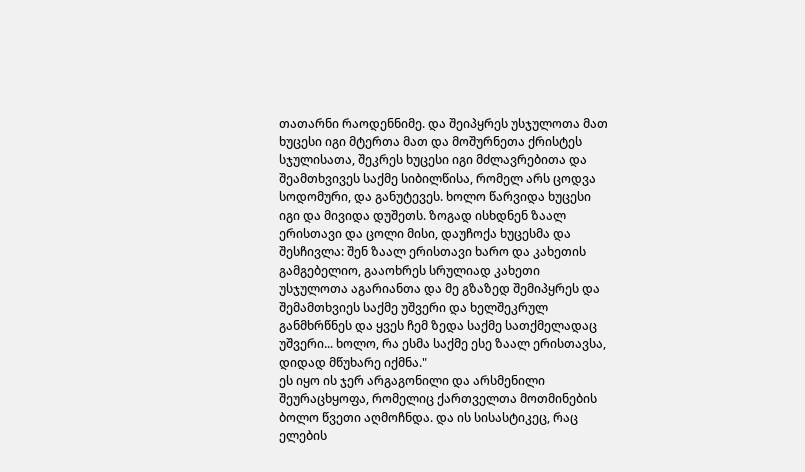თათარნი რაოდენნიმე. და შეიპყრეს უსჯულოთა მათ ხუცესი იგი მტერთა მათ და მოშურნეთა ქრისტეს სჯულისათა, შეკრეს ხუცესი იგი მძლავრებითა და შეამთხვივეს საქმე სიბილწისა, რომელ არს ცოდვა სოდომური, და განუტევეს. ხოლო წარვიდა ხუცესი იგი და მივიდა დუშეთს. ზოგად ისხდნენ ზაალ ერისთავი და ცოლი მისი, დაუჩოქა ხუცესმა და შესჩივლა: შენ ზაალ ერისთავი ხარო და კახეთის გამგებელიო, გააოხრეს სრულიად კახეთი უსჯულოთა აგარიანთა და მე გზაზედ შემიპყრეს და შემამთხვიეს საქმე უშვერი და ხელშეკრულ განმხრწნეს და ყვეს ჩემ ზედა საქმე სათქმელადაც უშვერი... ხოლო, რა ესმა საქმე ესე ზაალ ერისთავსა, დიდად მწუხარე იქმნა."
ეს იყო ის ჯერ არგაგონილი და არსმენილი შეურაცხყოფა, რომელიც ქართველთა მოთმინების ბოლო წვეთი აღმოჩნდა. და ის სისასტიკეც, რაც ელების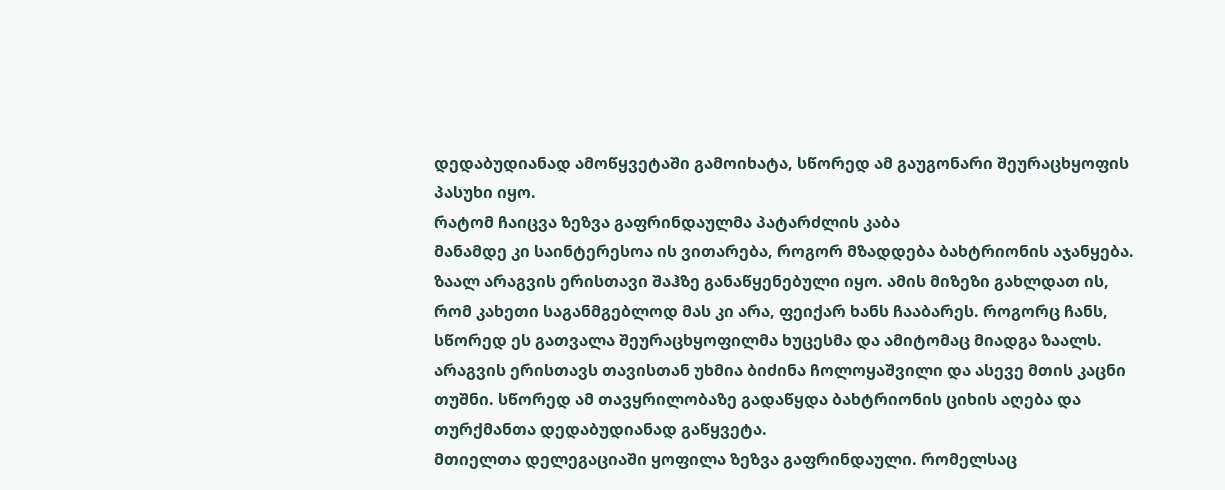დედაბუდიანად ამოწყვეტაში გამოიხატა, სწორედ ამ გაუგონარი შეურაცხყოფის პასუხი იყო.
რატომ ჩაიცვა ზეზვა გაფრინდაულმა პატარძლის კაბა
მანამდე კი საინტერესოა ის ვითარება, როგორ მზადდება ბახტრიონის აჯანყება. ზაალ არაგვის ერისთავი შაჰზე განაწყენებული იყო. ამის მიზეზი გახლდათ ის, რომ კახეთი საგანმგებლოდ მას კი არა, ფეიქარ ხანს ჩააბარეს. როგორც ჩანს, სწორედ ეს გათვალა შეურაცხყოფილმა ხუცესმა და ამიტომაც მიადგა ზაალს.
არაგვის ერისთავს თავისთან უხმია ბიძინა ჩოლოყაშვილი და ასევე მთის კაცნი თუშნი. სწორედ ამ თავყრილობაზე გადაწყდა ბახტრიონის ციხის აღება და თურქმანთა დედაბუდიანად გაწყვეტა.
მთიელთა დელეგაციაში ყოფილა ზეზვა გაფრინდაული. რომელსაც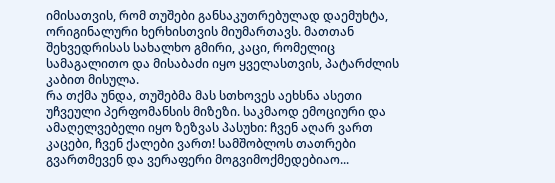იმისათვის, რომ თუშები განსაკუთრებულად დაემუხტა, ორიგინალური ხერხისთვის მიუმართავს. მათთან შეხვედრისას სახალხო გმირი, კაცი, რომელიც სამაგალითო და მისაბაძი იყო ყველასთვის, პატარძლის კაბით მისულა.
რა თქმა უნდა, თუშებმა მას სთხოვეს აეხსნა ასეთი უჩვეული პერფომანსის მიზეზი. საკმაოდ ემოციური და ამაღელვებელი იყო ზეზვას პასუხი: ჩვენ აღარ ვართ კაცები, ჩვენ ქალები ვართ! სამშობლოს თათრები გვართმევენ და ვერაფერი მოგვიმოქმედებიაო...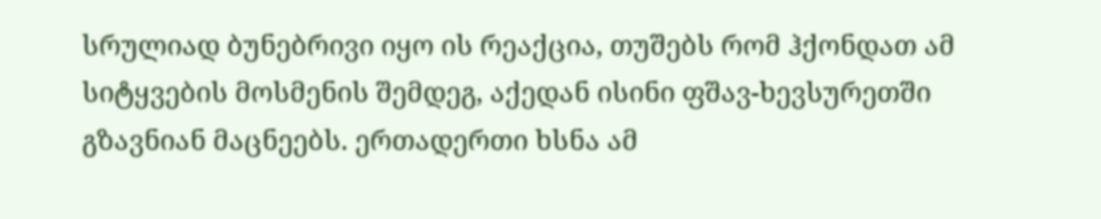სრულიად ბუნებრივი იყო ის რეაქცია, თუშებს რომ ჰქონდათ ამ სიტყვების მოსმენის შემდეგ, აქედან ისინი ფშავ-ხევსურეთში გზავნიან მაცნეებს. ერთადერთი ხსნა ამ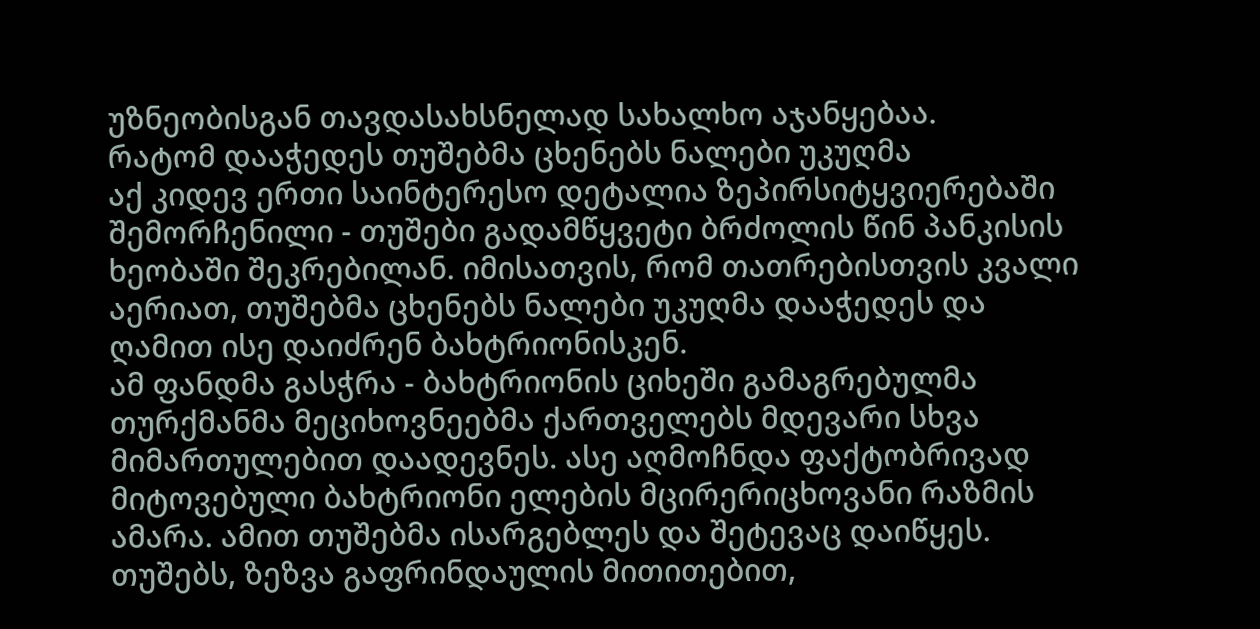უზნეობისგან თავდასახსნელად სახალხო აჯანყებაა.
რატომ დააჭედეს თუშებმა ცხენებს ნალები უკუღმა
აქ კიდევ ერთი საინტერესო დეტალია ზეპირსიტყვიერებაში შემორჩენილი - თუშები გადამწყვეტი ბრძოლის წინ პანკისის ხეობაში შეკრებილან. იმისათვის, რომ თათრებისთვის კვალი აერიათ, თუშებმა ცხენებს ნალები უკუღმა დააჭედეს და ღამით ისე დაიძრენ ბახტრიონისკენ.
ამ ფანდმა გასჭრა - ბახტრიონის ციხეში გამაგრებულმა თურქმანმა მეციხოვნეებმა ქართველებს მდევარი სხვა მიმართულებით დაადევნეს. ასე აღმოჩნდა ფაქტობრივად მიტოვებული ბახტრიონი ელების მცირერიცხოვანი რაზმის ამარა. ამით თუშებმა ისარგებლეს და შეტევაც დაიწყეს.
თუშებს, ზეზვა გაფრინდაულის მითითებით,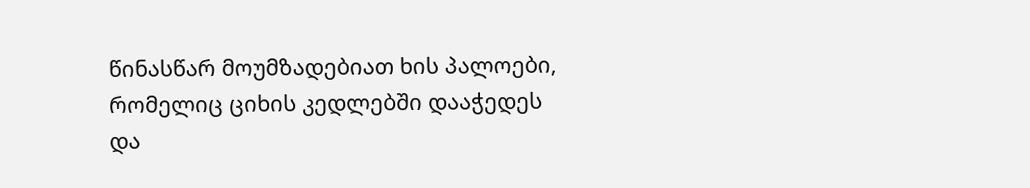წინასწარ მოუმზადებიათ ხის პალოები, რომელიც ციხის კედლებში დააჭედეს და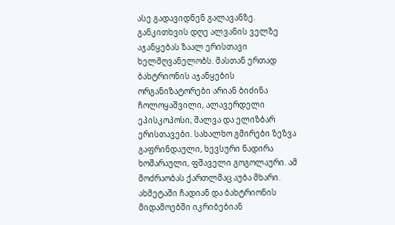ასე გადავიდნენ გალავანზე.
განკითხვის დღე ალვანის ველზე
აჯანყებას ზაალ ერისთავი ხელმღვანელობს. მასთან ერთად ბახტრიონის აჯანყების ორგანიზატორები არიან ბიძინა ჩოლოყაშვილი, ალავერდელი ეპისკოპოსი, შალვა და ელიზბარ ერისთავები. სახალხო გმირები ზეზვა გაფრინდაული, ხევსური ნადირა ხოშარაული, ფშაველი გოგოლაური. ამ მოძრაობას ქართლმაც აუბა მხარი. ახმეტაში ჩადიან და ბახტრიონის მიდამოებში იკრიბებიან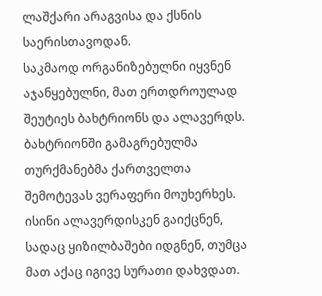ლაშქარი არაგვისა და ქსნის საერისთავოდან.
საკმაოდ ორგანიზებულნი იყვნენ აჯანყებულნი, მათ ერთდროულად შეუტიეს ბახტრიონს და ალავერდს. ბახტრიონში გამაგრებულმა თურქმანებმა ქართველთა შემოტევას ვერაფერი მოუხერხეს. ისინი ალავერდისკენ გაიქცნენ, სადაც ყიზილბაშები იდგნენ, თუმცა მათ აქაც იგივე სურათი დახვდათ.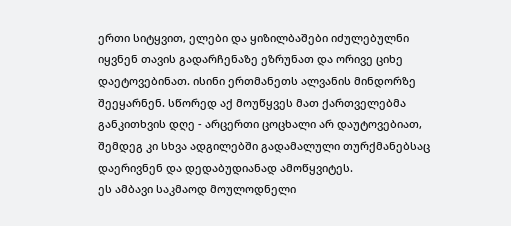ერთი სიტყვით, ელები და ყიზილბაშები იძულებულნი იყვნენ თავის გადარჩენაზე ეზრუნათ და ორივე ციხე დაეტოვებინათ. ისინი ერთმანეთს ალვანის მინდორზე შეეყარნენ. სწორედ აქ მოუწყვეს მათ ქართველებმა განკითხვის დღე - არცერთი ცოცხალი არ დაუტოვებიათ, შემდეგ კი სხვა ადგილებში გადამალული თურქმანებსაც დაერივნენ და დედაბუდიანად ამოწყვიტეს.
ეს ამბავი საკმაოდ მოულოდნელი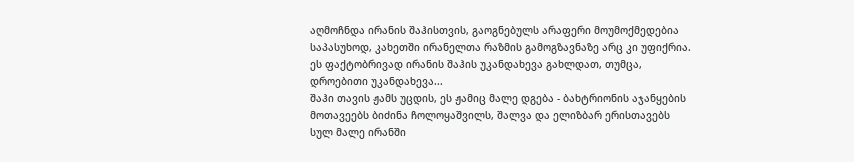აღმოჩნდა ირანის შაჰისთვის, გაოგნებულს არაფერი მოუმოქმედებია საპასუხოდ, კახეთში ირანელთა რაზმის გამოგზავნაზე არც კი უფიქრია. ეს ფაქტობრივად ირანის შაჰის უკანდახევა გახლდათ, თუმცა, დროებითი უკანდახევა...
შაჰი თავის ჟამს უცდის, ეს ჟამიც მალე დგება - ბახტრიონის აჯანყების მოთავეებს ბიძინა ჩოლოყაშვილს, შალვა და ელიზბარ ერისთავებს სულ მალე ირანში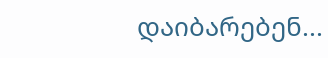დაიბარებენ...